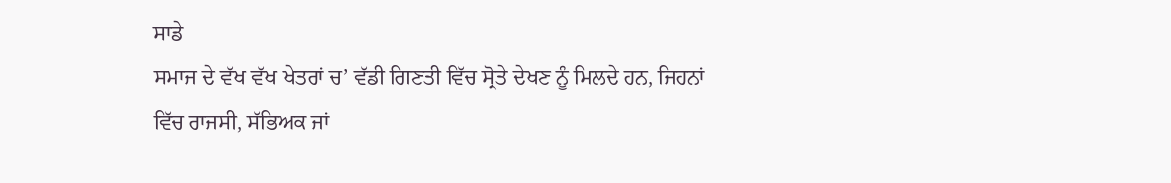ਸਾਡੇ
ਸਮਾਜ ਦੇ ਵੱਖ ਵੱਖ ਖੇਤਰਾਂ ਚ’ ਵੱਡੀ ਗਿਣਤੀ ਵਿੱਚ ਸ੍ਰੋਤੇ ਦੇਖਣ ਨੂੰ ਮਿਲਦੇ ਹਨ, ਜਿਹਨਾਂ
ਵਿੱਚ ਰਾਜਸੀ, ਸੱਭਿਅਕ ਜਾਂ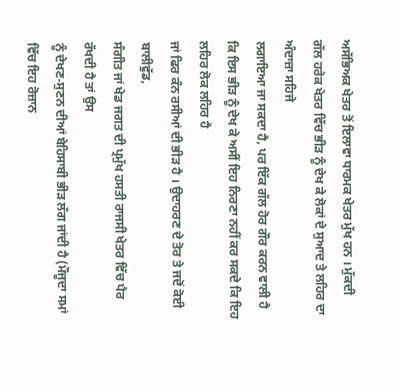ਅਸੱਭਿਅਕ ਖੇਤਰ ਤੋਂ ਇਲਾਵਾ ਧਾਰਮਕ ਖੇਤਰ ਮੁੱਖ ਹਨ । ਮੁੱਕਦੀ
ਗੱਲ ਹਰੇਕ ਖੇਤਰ ਵਿੱਚ ਭੀੜ ਨੂੰ ਦੇਖ ਕੇ ਲੋਕਾਂ ਦੇ ਸੁਆਦ ਤੇ ਲਹਿਰ ਦਾ ਅੰਦਾਜ਼ਾ ਸਹਿਜੇ
ਲਗਾਇਆ ਜਾ ਸਕਦਾ ਹੈ, ਪਰ ਇੱਕ ਗੱਲ ਹੋਰ ਗੌਰ ਕਰਨ ਵਾਲੀ ਹੈ
ਕਿ ਇਸ ਭੀੜ ਨੂੰ ਦੇਖ ਕੇ ਅਸੀਂ ਇਹ ਨਿਰਣਾ ਨਹੀਂ ਕਰ ਸਕਦੇ ਕਿ ਇਹ ਲਹਿਰ ਲੋਕ ਲਹਿਰ ਹੈ
ਜਾਂ ਫਿਰ ਕੰਨ ਰਸੀਆਂ ਦੀ ਭੀੜ ਹੈ । ਉਦਾਹਰਣ ਦੇ ਤੋਰ ਤੇ ਜਦੋਂ ਕੋਈ ਬਾਲੀਵੁੱਡ,
ਸੰਗੀਤ ਜਾਂ ਖੇਡ ਜਗਤ ਦੀ ਪ੍ਰਮੁੱਖ ਹਸਤੀ ਰਾਜਸੀ ਖੇਤਰ ਵਿੱਚ ਪੈਰ ਰੱਖਦੀ ਹੈ ਤਾਂ ਉਸ
ਨੂੰ ਦੇਖਣ-ਸੁਣਨ ਦੀਆਂ ਬੇਹਿਸਾਬੀ ਭੀੜ ਲੱਗ ਜਾਂਦੀ ਹੈ (ਮੌਜੂਦਾ ਸਮਾਂ ਵਿੱਚ ਇਹ ਰੋਜ਼ਾਨ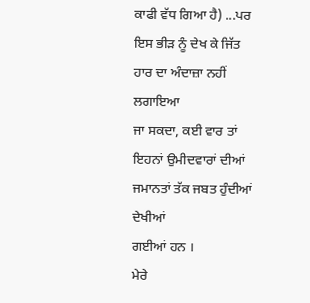ਕਾਫੀ ਵੱਧ ਗਿਆ ਹੈ) ...ਪਰ ਇਸ ਭੀੜ ਨੂੰ ਦੇਖ ਕੇ ਜਿੱਤ ਹਾਰ ਦਾ ਅੰਦਾਜ਼ਾ ਨਹੀਂ ਲਗਾਇਆ
ਜਾ ਸਕਦਾ, ਕਈ ਵਾਰ ਤਾਂ ਇਹਨਾਂ ਉਮੀਦਵਾਰਾਂ ਦੀਆਂ ਜਮਾਨਤਾਂ ਤੱਕ ਜਬਤ ਹੁੰਦੀਆਂ ਦੇਖੀਆਂ
ਗਈਆਂ ਹਨ ।
ਮੇਰੇ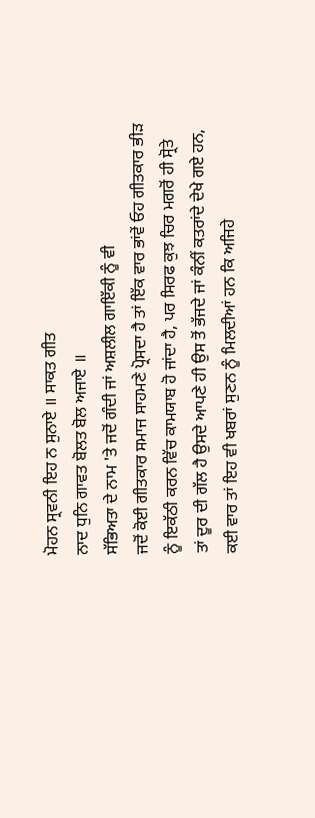ਮੋਹਨ ਸ੍ਰਵਨੀ ਇਹ ਨ ਸੁਨਾਏ ॥ ਸਾਕਤ ਗੀਤ
ਨਾਦ ਧੁਨਿ ਗਾਵਤ ਬੋਲਤ ਬੋਲ ਅਜਾਏ ॥
ਸੱਭਿਅਤਾ ਦੇ ਨਾਮ 'ਤੇ ਜਦੋਂ ਗੰਦੀ ਜਾਂ ਅਸ਼ਲੀਲ ਗਾਇੱਕੀ ਨੂੰ ਵੀ
ਜਦੋਂ ਕੋਈ ਗੀਤਕਾਰ ਸਮਾਜ ਸਾਹਮਣੇ ਪ੍ਰੋਸਦਾ ਹੈ ਤਾਂ ਇੱਕ ਵਾਰ ਭਾਂਵੇਂ ਓਹ ਗੀਤਕਾਰ ਭੀੜ
ਨੂੰ ਇਕੱਠੀ ਕਰਨ ਵਿੱਚ ਕਾਮਯਾਬ ਹੋ ਜਾਂਦਾ ਹੈ, ਪਰ ਸਿਰਫ ਕੁਝ ਚਿਰ ਮਗਰੋਂ ਹੀ ਸ੍ਰੋਤੇ
ਤਾਂ ਦੂਰ ਦੀ ਗੱਲ ਹੈ ਉਸਦੇ ਆਪਣੇ ਹੀ ਉਸ ਤੋਂ ਭੱਜਦੇ ਜਾਂ ਕੰਨੀਂ ਕਤਰਾਂਦੇ ਦੇਖੇ ਗਏ ਹਨ,
ਕਈ ਵਾਰ ਤਾਂ ਇਹ ਵੀ ਖਬਰਾਂ ਸੁਣਨ ਨੂੰ ਮਿਲਦੀਆਂ ਹਨ ਕਿ ਅਜਿਹੇ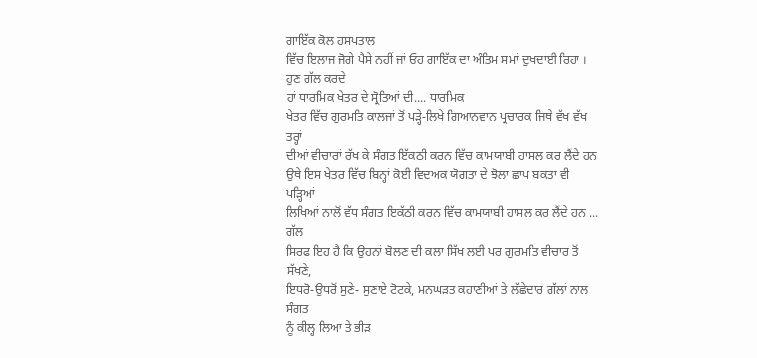ਗਾਇੱਕ ਕੋਲ ਹਸਪਤਾਲ
ਵਿੱਚ ਇਲਾਜ ਜੋਗੇ ਪੈਸੇ ਨਹੀਂ ਜਾਂ ਓਹ ਗਾਇੱਕ ਦਾ ਅੰਤਿਮ ਸਮਾਂ ਦੁਖਦਾਈ ਰਿਹਾ ।
ਹੁਣ ਗੱਲ ਕਰਦੇ
ਹਾਂ ਧਾਰਮਿਕ ਖੇਤਰ ਦੇ ਸ੍ਰੋਤਿਆਂ ਦੀ.... ਧਾਰਮਿਕ
ਖੇਤਰ ਵਿੱਚ ਗੁਰਮਤਿ ਕਾਲਜਾਂ ਤੋਂ ਪੜ੍ਹੇ-ਲਿਖੇ ਗਿਆਨਵਾਨ ਪ੍ਰਚਾਰਕ ਜਿਥੇ ਵੱਖ ਵੱਖ ਤਰ੍ਹਾਂ
ਦੀਆਂ ਵੀਚਾਰਾਂ ਰੱਖ ਕੇ ਸੰਗਤ ਇੱਕਠੀ ਕਰਨ ਵਿੱਚ ਕਾਮਯਾਬੀ ਹਾਸਲ ਕਰ ਲੈਂਦੇ ਹਨ
ਉਥੇ ਇਸ ਖੇਤਰ ਵਿੱਚ ਬਿਨ੍ਹਾਂ ਕੋਈ ਵਿਦਅਕ ਯੋਗਤਾ ਦੇ ਝੋਲਾ ਛਾਪ ਬਕਤਾ ਵੀ ਪੜ੍ਹਿਆਂ
ਲਿਖਿਆਂ ਨਾਲੋਂ ਵੱਧ ਸੰਗਤ ਇਕੱਠੀ ਕਰਨ ਵਿੱਚ ਕਾਮਯਾਬੀ ਹਾਸਲ ਕਰ ਲੈਂਦੇ ਹਨ ... ਗੱਲ
ਸਿਰਫ ਇਹ ਹੈ ਕਿ ਉਹਨਾਂ ਬੋਲਣ ਦੀ ਕਲਾ ਸਿੱਖ ਲਈ ਪਰ ਗੁਰਮਤਿ ਵੀਚਾਰ ਤੋਂ ਸੱਖਣੇ,
ਇਧਰੋ-ਉਧਰੋਂ ਸੁਣੇ- ਸੁਣਾਏ ਟੋਟਕੇ, ਮਨਘੜਤ ਕਹਾਣੀਆਂ ਤੇ ਲੱਛੇਦਾਰ ਗੱਲਾਂ ਨਾਲ ਸੰਗਤ
ਨੂੰ ਕੀਲ੍ਹ ਲਿਆ ਤੇ ਭੀੜ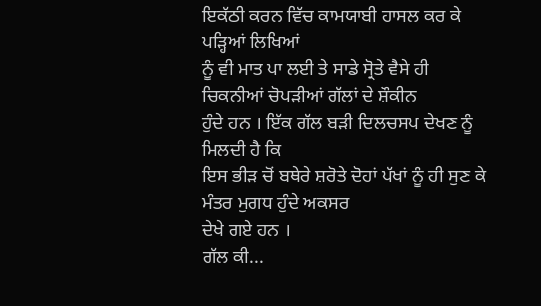ਇਕੱਠੀ ਕਰਨ ਵਿੱਚ ਕਾਮਯਾਬੀ ਹਾਸਲ ਕਰ ਕੇ ਪੜ੍ਹਿਆਂ ਲਿਖਿਆਂ
ਨੂੰ ਵੀ ਮਾਤ ਪਾ ਲਈ ਤੇ ਸਾਡੇ ਸ੍ਰੋਤੇ ਵੈਸੇ ਹੀ ਚਿਕਨੀਆਂ ਚੋਪੜੀਆਂ ਗੱਲਾਂ ਦੇ ਸ਼ੌਕੀਨ
ਹੁੰਦੇ ਹਨ । ਇੱਕ ਗੱਲ ਬੜੀ ਦਿਲਚਸਪ ਦੇਖਣ ਨੂੰ ਮਿਲਦੀ ਹੈ ਕਿ
ਇਸ ਭੀੜ ਚੋਂ ਬਥੇਰੇ ਸ਼ਰੋਤੇ ਦੋਹਾਂ ਪੱਖਾਂ ਨੂੰ ਹੀ ਸੁਣ ਕੇ ਮੰਤਰ ਮੁਗਧ ਹੁੰਦੇ ਅਕਸਰ
ਦੇਖੇ ਗਏ ਹਨ ।
ਗੱਲ ਕੀ...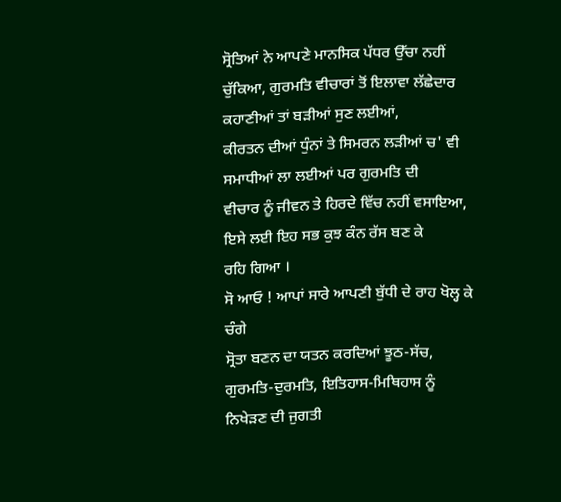ਸ੍ਰੋਤਿਆਂ ਨੇ ਆਪਣੇ ਮਾਨਸਿਕ ਪੱਧਰ ਉੱਚਾ ਨਹੀਂ
ਚੁੱਕਿਆ, ਗੁਰਮਤਿ ਵੀਚਾਰਾਂ ਤੋਂ ਇਲਾਵਾ ਲੱਛੇਦਾਰ ਕਹਾਣੀਆਂ ਤਾਂ ਬੜੀਆਂ ਸੁਣ ਲਈਆਂ,
ਕੀਰਤਨ ਦੀਆਂ ਧੁੰਨਾਂ ਤੇ ਸਿਮਰਨ ਲੜੀਆਂ ਚ' ਵੀ ਸਮਾਧੀਆਂ ਲਾ ਲਈਆਂ ਪਰ ਗੁਰਮਤਿ ਦੀ
ਵੀਚਾਰ ਨੂੰ ਜੀਵਨ ਤੇ ਹਿਰਦੇ ਵਿੱਚ ਨਹੀਂ ਵਸਾਇਆ, ਇਸੇ ਲਈ ਇਹ ਸਭ ਕੁਝ ਕੰਨ ਰੱਸ ਬਣ ਕੇ
ਰਹਿ ਗਿਆ ।
ਸੋ ਆਓ ! ਆਪਾਂ ਸਾਰੇ ਆਪਣੀ ਬੁੱਧੀ ਦੇ ਰਾਹ ਖੋਲ੍ਹ ਕੇ ਚੰਗੇ
ਸ੍ਰੋਤਾ ਬਣਨ ਦਾ ਯਤਨ ਕਰਦਿਆਂ ਝੂਠ-ਸੱਚ, ਗੁਰਮਤਿ-ਦੁਰਮਤਿ, ਇਤਿਹਾਸ-ਮਿਥਿਹਾਸ ਨੂੰ
ਨਿਖੇੜਣ ਦੀ ਜੁਗਤੀ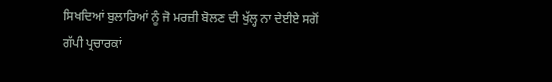ਸਿਖਦਿਆਂ ਬੁਲਾਰਿਆਂ ਨੂੰ ਜੋ ਮਰਜ਼ੀ ਬੋਲਣ ਦੀ ਖੁੱਲ੍ਹ ਨਾ ਦੇਈਏ ਸਗੋਂ
ਗੱਪੀ ਪ੍ਰਚਾਰਕਾਂ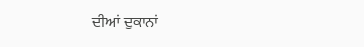ਦੀਆਂ ਦੁਕਾਨਾਂ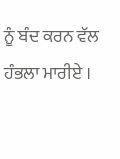ਨੂੰ ਬੰਦ ਕਰਨ ਵੱਲ ਹੰਭਲਾ ਮਾਰੀਏ ।